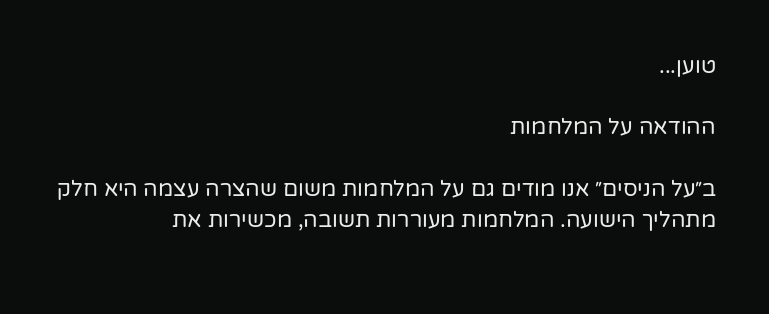טוען...

ההודאה על המלחמות

ב״על הניסים״ אנו מודים גם על המלחמות משום שהצרה עצמה היא חלק מתהליך הישועה. המלחמות מעוררות תשובה, מכשירות את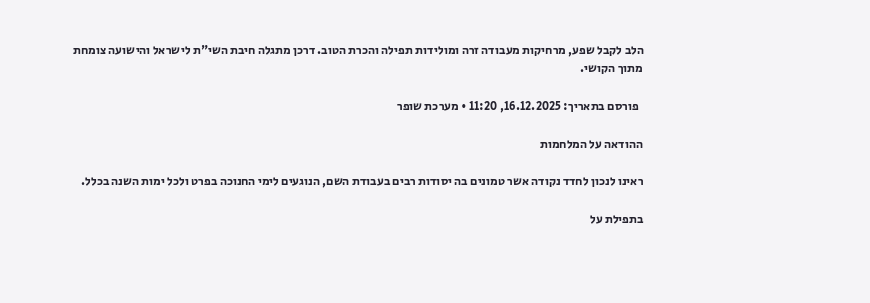הלב לקבל שפע, מרחיקות מעבודה זרה ומולידות תפילה והכרת הטוב. דרכן מתגלה חיבת השי"ת לישראל והישועה צומחת מתוך הקושי.

  פורסם בתאריך: 16.12.2025, 11:20 • מערכת שופר

ההודאה על המלחמות

ראינו לנכון לחדד נקודה אשר טמונים בה יסודות רבים בעבודת השם, הנוגעים לימי החנוכה בפרט ולכל ימות השנה בכלל.

בתפילת על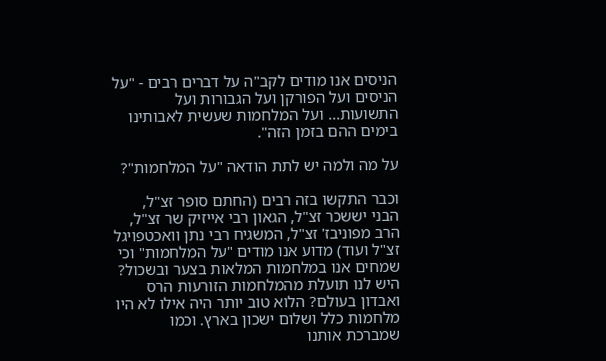הניסים אנו מודים לקב"ה על דברים רבים - "על הניסים ועל הפורקן ועל הגבורות ועל התשועות... ועל המלחמות שעשית לאבותינו בימים ההם בזמן הזה".

על מה ולמה יש לתת הודאה "על המלחמות"?

וכבר התקשו בזה רבים (החתם סופר זצ"ל, הבני יששכר זצ"ל, הגאון רבי אייזיק שר זצ"ל, הרב מפוניבז' זצ"ל, המשגיח רבי נתן וואכטפויגל זצ"ל ועוד) מדוע אנו מודים "על המלחמות" וכי שמחים אנו במלחמות המלאות בצער ובשכול? היש לנו תועלת מהמלחמות הזורעות הרס ואבדון בעולם? הלוא טוב יותר היה אילו לא היו מלחמות כלל ושלום ישכון בארץ. וכמו שמברכת אותנו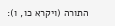התורה (ויקרא כו, ו):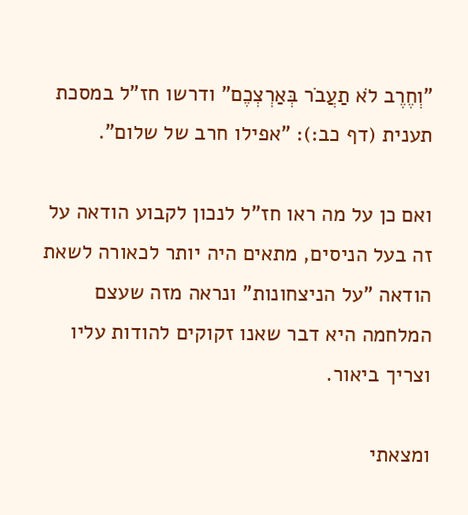"וְחֶרֶב לֹא תַעֲבֹר בְּאַרְצְכֶם" ודרשו חז"ל במסכת תענית (דף כב:): "אפילו חרב של שלום".

ואם כן על מה ראו חז"ל לנכון לקבוע הודאה על זה בעל הניסים, מתאים היה יותר לכאורה לשאת הודאה "על הניצחונות" ונראה מזה שעצם המלחמה היא דבר שאנו זקוקים להודות עליו וצריך ביאור.

ומצאתי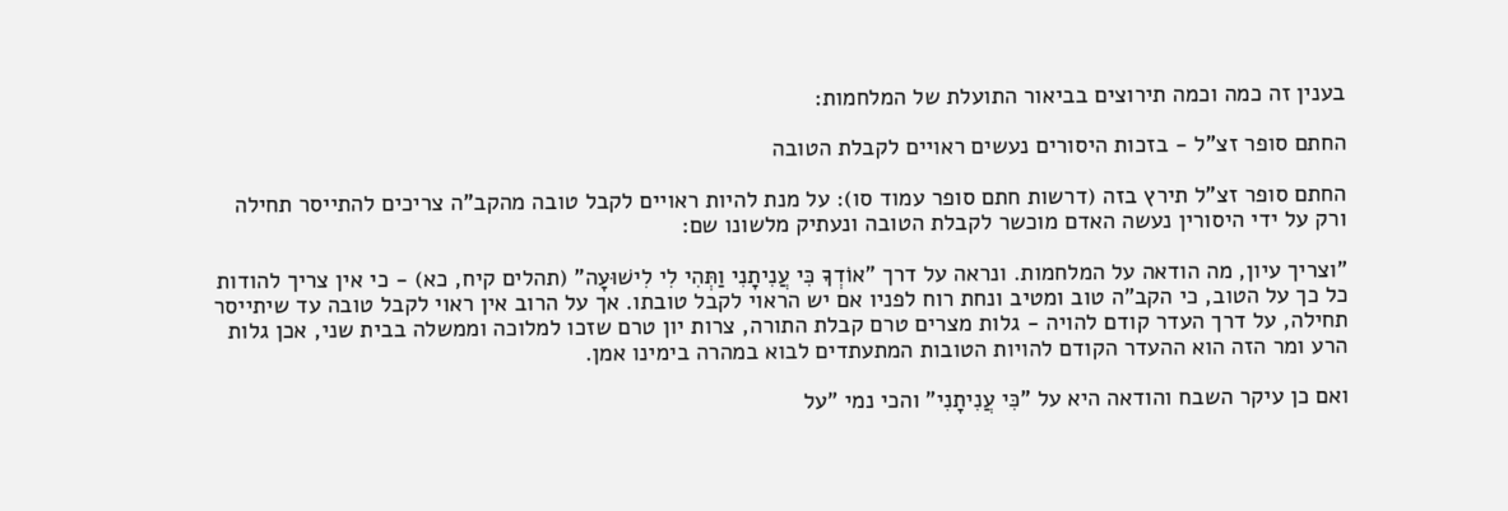בענין זה כמה וכמה תירוצים בביאור התועלת של המלחמות:

החתם סופר זצ"ל - בזכות היסורים נעשים ראויים לקבלת הטובה

החתם סופר זצ"ל תירץ בזה (דרשות חתם סופר עמוד סו): על מנת להיות ראויים לקבל טובה מהקב"ה צריכים להתייסר תחילה ורק על ידי היסורין נעשה האדם מוכשר לקבלת הטובה ונעתיק מלשונו שם:

"וצריך עיון, מה הודאה על המלחמות. ונראה על דרך "אוֹדְךָ כִּי עֲנִיתָנִי וַתְּהִי לִי לִישׁוּעָה" (תהלים קיח, כא) - כי אין צריך להודות כל כך על הטוב, כי הקב"ה טוב ומטיב ונחת רוח לפניו אם יש הראוי לקבל טובתו. אך על הרוב אין ראוי לקבל טובה עד שיתייסר תחילה, על דרך העדר קודם להויה - גלות מצרים טרם קבלת התורה, צרות יון טרם שזכו למלוכה וממשלה בבית שני, אכן גלות הרע ומר הזה הוא ההעדר הקודם להויות הטובות המתעתדים לבוא במהרה בימינו אמן.

ואם כן עיקר השבח והודאה היא על "כִּי עֲנִיתָנִי" והכי נמי "על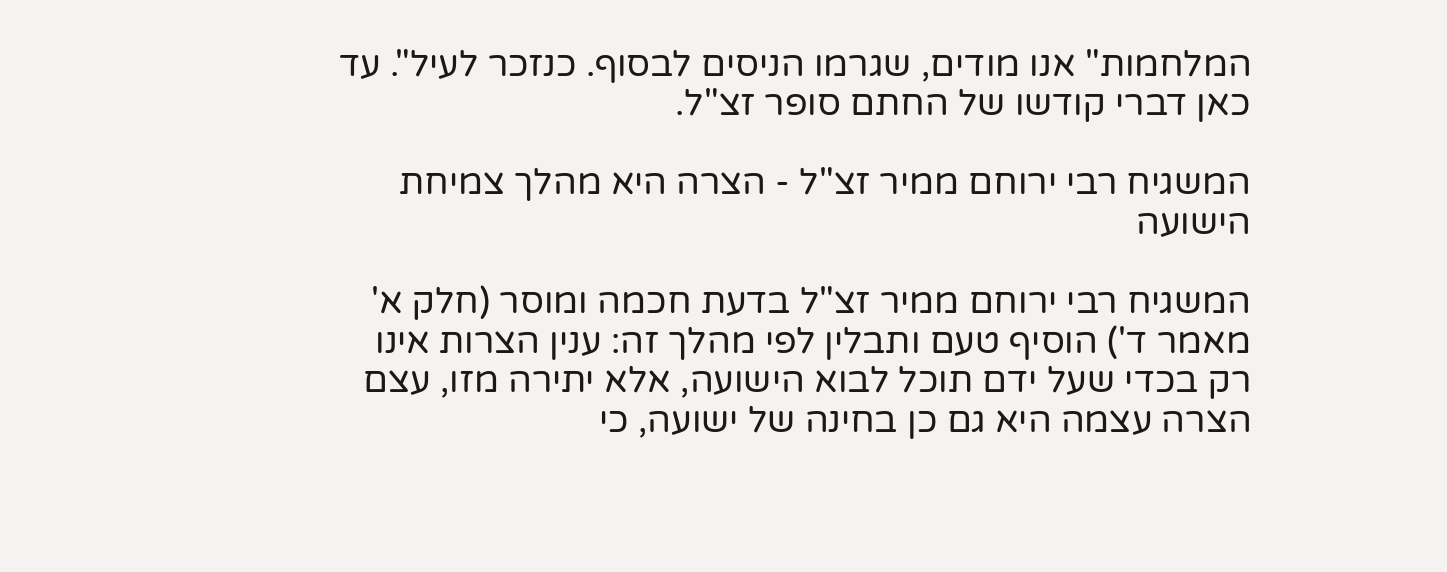המלחמות" אנו מודים, שגרמו הניסים לבסוף. כנזכר לעיל". עד כאן דברי קודשו של החתם סופר זצ"ל.

המשגיח רבי ירוחם ממיר זצ"ל - הצרה היא מהלך צמיחת הישועה

המשגיח רבי ירוחם ממיר זצ"ל בדעת חכמה ומוסר (חלק א' מאמר ד') הוסיף טעם ותבלין לפי מהלך זה: ענין הצרות אינו רק בכדי שעל ידם תוכל לבוא הישועה, אלא יתירה מזו, עצם הצרה עצמה היא גם כן בחינה של ישועה, כי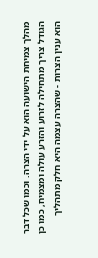מהלך צמיחת הישועה הוא על ידי הצרה. וכמו שכל דבר הגודל צריך מתחילה לזרוע והזרע עולה ומצמיח, כמו כן הוא ענין הצרות - שהצרה עצמה היא חלק מתהליך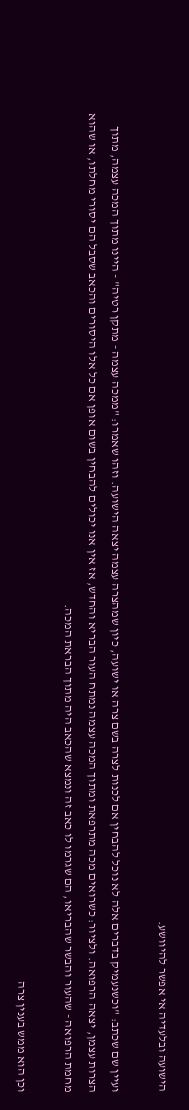הישועה ובלעדיה אי אפשר להיוושע.

ועיין שם שכתב: "וכשנעמיק בדברים אלה לא נוכל להבחין אם לכנות לצרה בשם צרה או ישועה, כיון שמהצרה עצמה יצאה הישועה. וזהו שאמרו: "ממכה עצמה - מתקן רטיה" - היינו מתוך המכה עצמה, מתוך הצרות עצמן, יצאה הרפואה. ולציור: כשרואים מכה מתרפאת ומתוך המכה עצמה נמתח העור הבריא והחדש, אז אין אנו יכולים להבחין בשום אופן אם כל אלו היסורים והכאב שסבל הם יסורי מחלתו, או שהוא מחמת הרפואה - שהעור והבשר שהבריאו, הם שגרמו לו כאב זה ונמצא שהכאב היה מתוך הבראת המכה.

וכן הוא ממש בענין צרה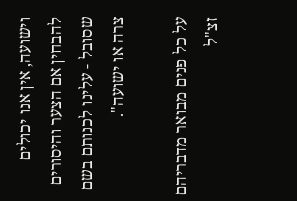וישועה, אין אנו יכולים להבחין אם הצער והיסורים שסובל - עלינו לכנותם בשם צרה או ישועה".

על כל פנים מבואר מדבריהם זצ"ל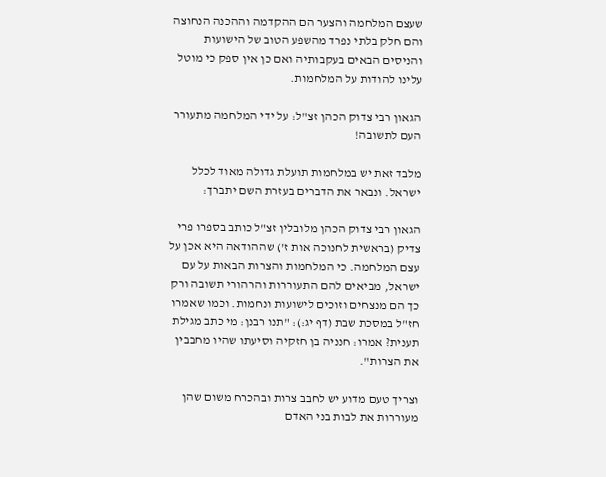שעצם המלחמה והצער הם ההקדמה וההכנה הנחוצה והם חלק בלתי נפרד מהשפע הטוב של הישועות והניסים הבאים בעקבותיה ואם כן אין ספק כי מוטל עלינו להודות על המלחמות.

הגאון רבי צדוק הכהן זצ"ל: על ידי המלחמה מתעורר העם לתשובה!

מלבד זאת יש במלחמות תועלת גדולה מאוד לכלל ישראל. ונבאר את הדברים בעזרת השם יתברך:

הגאון רבי צדוק הכהן מלובלין זצ"ל כותב בספרו פרי צדיק (בראשית לחנוכה אות ז') שההודאה היא אכן על עצם המלחמה. כי המלחמות והצרות הבאות על עם ישראל, מביאים להם התעוררות והרהורי תשובה ורק כך הם מנצחים וזוכים לישועות ונחמות. וכמו שאמרו חז"ל במסכת שבת (דף יג:): "תנו רבנן: מי כתב מגילת תענית? אמרו: חנניה בן חזקיה וסיעתו שהיו מחבבין את הצרות".

וצריך טעם מדוע יש לחבב צרות ובהכרח משום שהן מעוררות את לבות בני האדם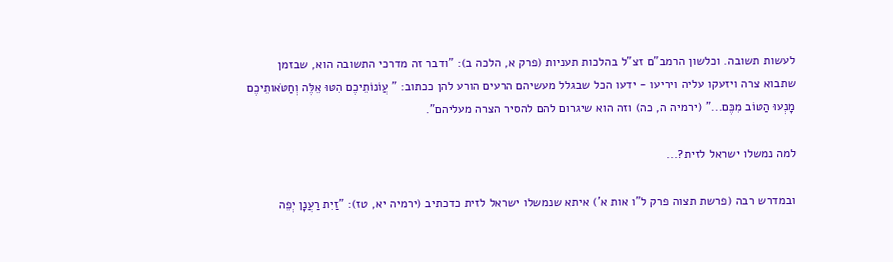לעשות תשובה. וכלשון הרמב"ם זצ"ל בהלכות תעניות (פרק א, הלכה ב): "ודבר זה מדרכי התשובה הוא, שבזמן שתבוא צרה ויזעקו עליה ויריעו - ידעו הכל שבגלל מעשיהם הרעים הורע להן ככתוב: " עֲוֺנוֹתֵיכֶם הִטּוּ אֵלֶּה וְחַטֹּאותֵיכֶם מָנְעוּ הַטּוֹב מִכֶּם..." (ירמיה ה, כה) וזה הוא שיגרום להם להסיר הצרה מעליהם".

למה נמשלו ישראל לזית?...

ובמדרש רבה (פרשת תצוה פרק ל"ו אות א') איתא שנמשלו ישראל לזית כדכתיב (ירמיה יא, טז): "זַיִת רַעֲנָן יְפֵה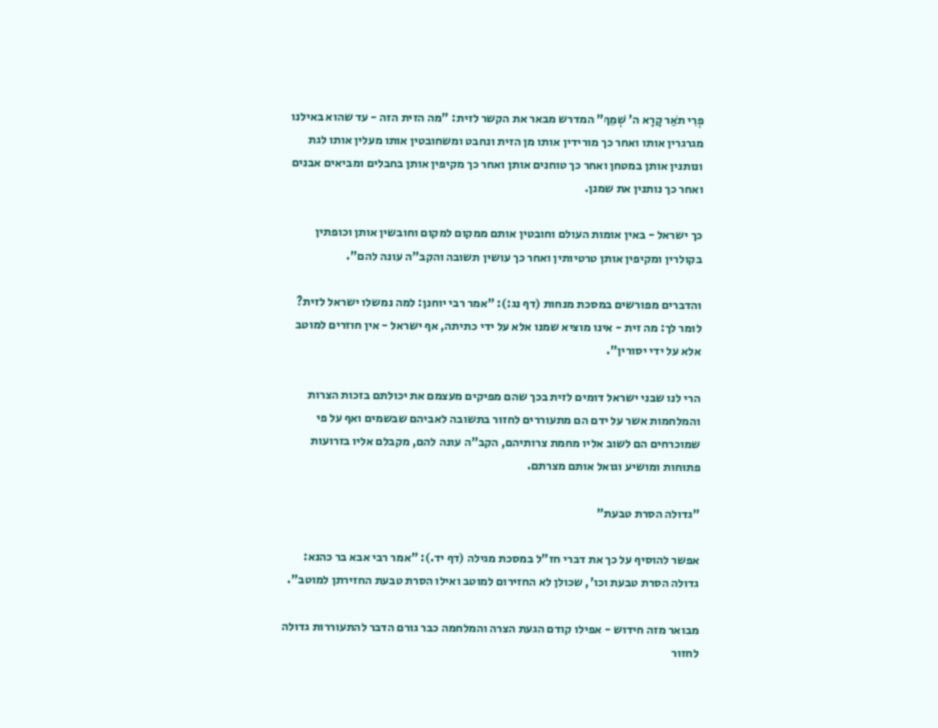פְרִי תֹאַר קָרָא ה' שְׁמֵךְ" המדרש מבאר את הקשר לזית: "מה הזית הזה - עד שהוא באילנו מגרגרין אותו ואחר כך מורידין אותו מן הזית ונחבט ומשחובטין אותו מעלין אותו לגת ונותנין אותן במטחן ואחר כך טוחנים אותן ואחר כך מקיפין אותן בחבלים ומביאים אבנים ואחר כך נותנין את שמנן.

כך ישראל - באין אומות העולם וחובטין אותם ממקום למקום וחובשין אותן וכופתין בקולרין ומקיפין אותן טרטיותין ואחר כך עושין תשובה והקב"ה עונה להם".

והדברים מפורשים במסכת מנחות (דף נג:): "אמר רבי יוחנן: למה נמשלו ישראל לזית? לומר לך: מה זית - אינו מוציא שמנו אלא על ידי כתיתה, אף ישראל - אין חוזרים למוטב אלא על ידי יסורין".

הרי לנו שבני ישראל דומים לזית בכך שהם מפיקים מעצמם את יכולתם בזכות הצרות והמלחמות אשר על ידם הם מתעוררים לחזור בתשובה לאביהם שבשמים ואף על פי שמוכרחים הם לשוב אליו מחמת צרותיהם, הקב"ה עונה להם, מקבלם אליו בזרועות פתוחות ומושיע וגואל אותם מצרתם.

"גדולה הסרת טבעת"

אפשר להוסיף על כך את דברי חז"ל במסכת מגילה (דף יד.): "אמר רבי אבא בר כהנא: גדולה הסרת טבעת וכו', שכולן לא החזירום למוטב ואילו הסרת טבעת החזירתן למוטב".

מבואר מזה חידוש - אפילו קודם הגעת הצרה והמלחמה כבר גורם הדבר להתעוררות גדולה לחזור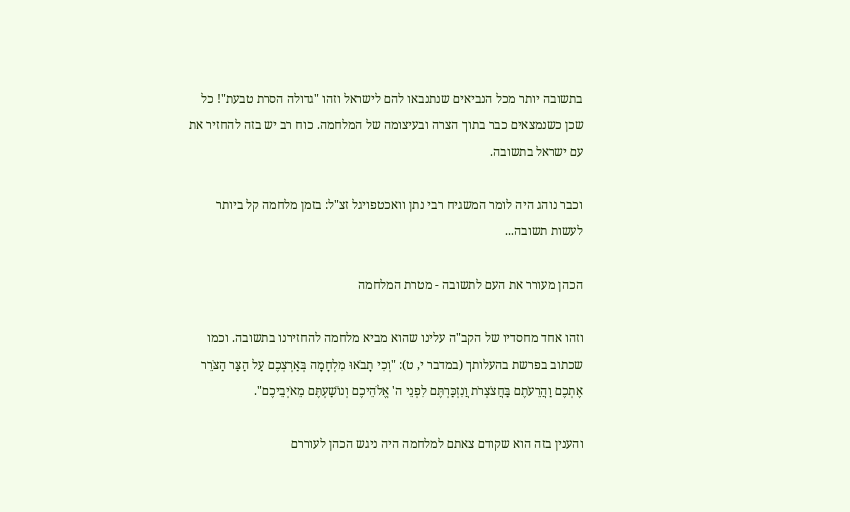בתשובה יותר מכל הנביאים שנתנבאו להם לישראל וזהו "גדולה הסרת טבעת"! כל שכן כשנמצאים כבר בתוך הצרה ובעיצומה של המלחמה. כוח רב יש בזה להחזיר את עם ישראל בתשובה.

וכבר נוהג היה לומר המשגיח רבי נתן וואכטפויגל זצ"ל: בזמן מלחמה קל ביותר לעשות תשובה...

הכהן מעורר את העם לתשובה - מטרת המלחמה

וזהו אחד מחסדיו של הקב"ה עלינו שהוא מביא מלחמה להחזירנו בתשובה. וכמו שכתוב בפרשת בהעלותך (במדבר י, ט): "וְכִי תָבֹאוּ מִלְחָמָה בְּאַרְצְכֶם עַל הַצַּר הַצֹּרֵר אֶתְכֶם וַהֲרֵעֹתֶם בַּחֲצֹצְרֹת וֲנִזְכַּרְתֶּם לִפְנֵי ה' אֱלֹהֵיכֶם וְנוֹשַׁעְתֶּם מֵאֹיְבֵיכֶם".

והענין בזה הוא שקודם צאתם למלחמה היה ניגש הכהן לעוררם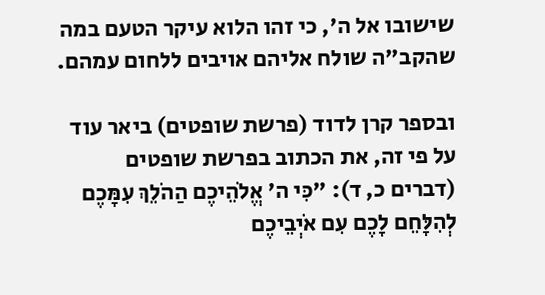שישובו אל ה', כי זהו הלוא עיקר הטעם במה שהקב"ה שולח אליהם אויבים ללחום עמהם.

ובספר קרן לדוד (פרשת שופטים) ביאר עוד על פי זה, את הכתוב בפרשת שופטים (דברים כ, ד): "כִּי ה' אֱלֹהֵיכֶם הַהֹלֵךְ עִמָּכֶם לְהִלָּחֵם לָכֶם עִם אֹיְבֵיכֶם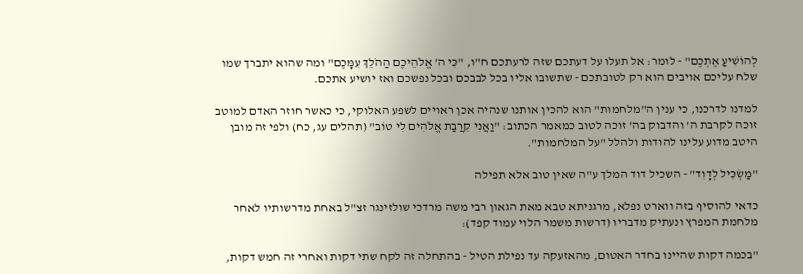לְהוֹשִׁיעַ אֶתְכֶם" - לומר: אל תעלו על דעתכם שזה לרעתכם ח"ו, "כִּי ה' אֱלֹהֵיכֶם הַהֹלֵךְ עִמָּכֶם" ומה שהוא יתברך שמו שלח עליכם אויבים הוא רק לטובתכם - שתשובו אליו בכל לבבכם ובכל נפשכם ואז יושיע אתכם.

למדנו לדרכנו, כי ענין ה"מלחמות" הוא להכין אותנו שנהיה אכן ראויים לשפע האלוקי, כי כאשר חוזר האדם למוטב זוכה לקרבת ה' והדבוק בה' זוכה לטוב כמאמר הכתוב: "וַאֲנִי קִרֲבַת אֱלֹהִים לִי טוֹב" (תהלים עג, כח) ולפי זה מובן היטב מדוע עלינו להודות ולהלל "על המלחמות".

"מַשְׂכִּיל לְדָוִד" - השכיל דוד המלך ע"ה שאין טוב אלא תפילה

כדאי להוסיף בזה ווארט נפלא, מרגניתא טבא מאת הגאון רבי משה מרדכי שולזינגר זצ"ל באחת מדרשותיו לאחר מלחמת המפרץ ונעתיק מדבריו (דרשות משמר הלוי עמוד קפד):

"בכמה דקות שהיינו בחדר האטום, מהאזעקה עד נפילת הטיל - בהתחלה זה לקח שתי דקות ואחרי זה חמש דקות,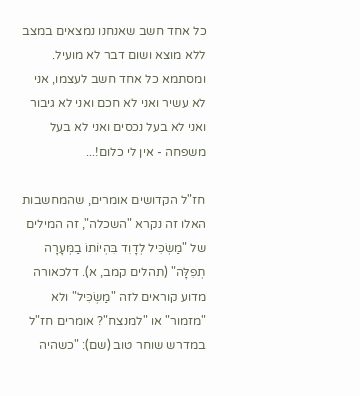כל אחד חשב שאנחנו נמצאים במצב ללא מוצא ושום דבר לא מועיל. ומסתמא כל אחד חשב לעצמו, אני לא עשיר ואני לא חכם ואני לא גיבור ואני לא בעל נכסים ואני לא בעל משפחה - אין לי כלום!...

חז"ל הקדושים אומרים, שהמחשבות האלו זה נקרא "השכלה", זה המילים של "מַשְׂכִּיל לְדָוִד בִּהְיוֹתוֹ בַמְּעָרָה תְפִלָּה" (תהלים קמב, א). דלכאורה מדוע קוראים לזה "מַשְׂכִּיל" ולא "מזמור" או "למנצח"? אומרים חז"ל במדרש שוחר טוב (שם): "כשהיה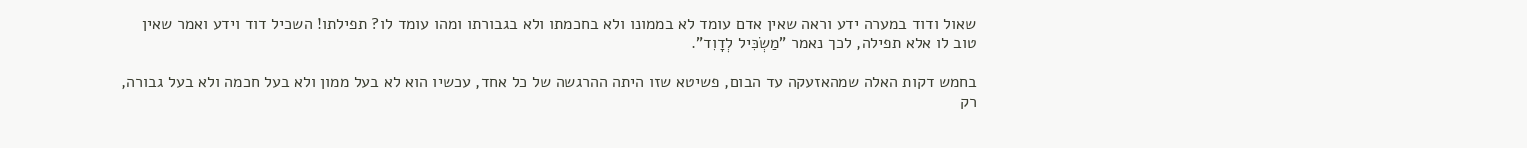שאול ודוד במערה ידע וראה שאין אדם עומד לא בממונו ולא בחכמתו ולא בגבורתו ומהו עומד לו? תפילתו! השכיל דוד וידע ואמר שאין טוב לו אלא תפילה, לכך נאמר "מַשְׂכִּיל לְדָוִד".

בחמש דקות האלה שמהאזעקה עד הבום, פשיטא שזו היתה ההרגשה של כל אחד, עכשיו הוא לא בעל ממון ולא בעל חכמה ולא בעל גבורה, רק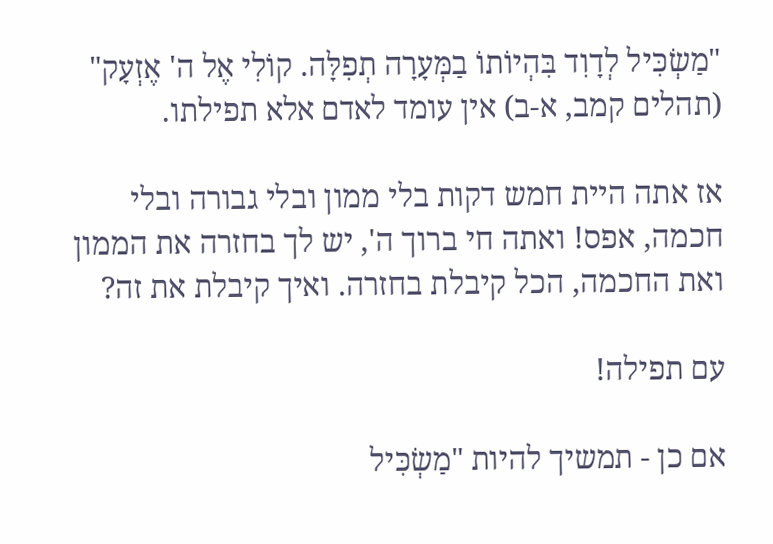"מַשְׂכִּיל לְדָוִד בִּהְיוֹתוֹ בַמְּעָרָה תְפִלָּה. קוֹלִי אֶל ה' אֶזְעָק" (תהלים קמב, א-ב) אין עומד לאדם אלא תפילתו.

אז אתה היית חמש דקות בלי ממון ובלי גבורה ובלי חכמה, אפס! ואתה חי ברוך ה', יש לך בחזרה את הממון ואת החכמה, הכל קיבלת בחזרה. ואיך קיבלת את זה?

עם תפילה!

אם כן - תמשיך להיות "מַשְׂכִּיל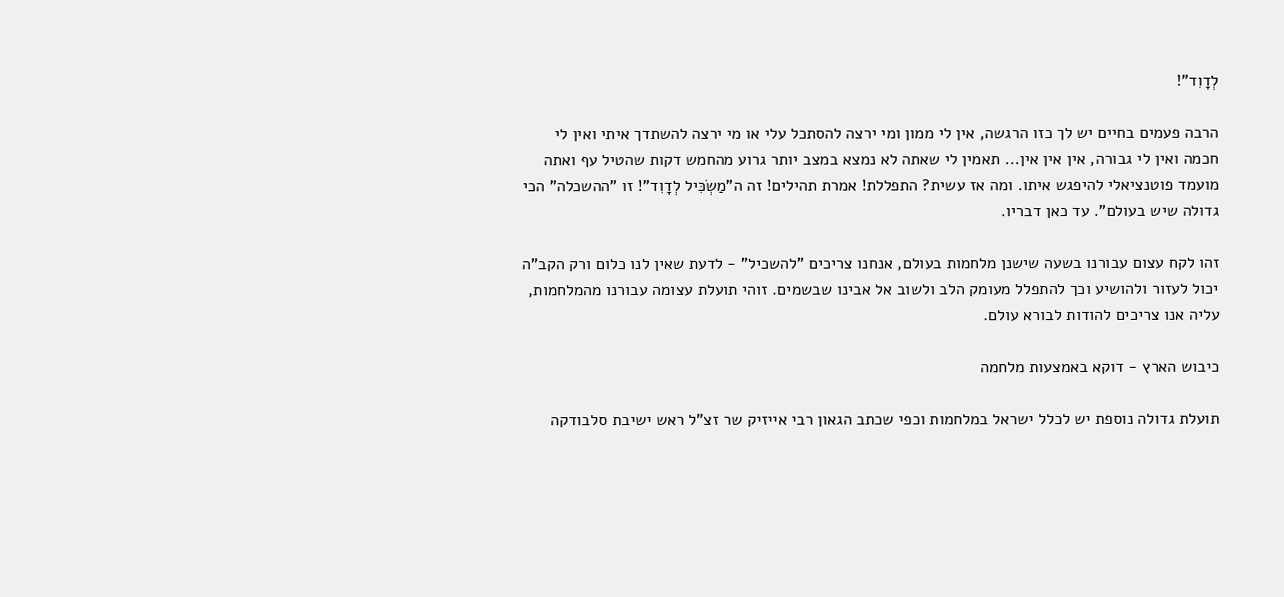לְדָוִד"!

הרבה פעמים בחיים יש לך כזו הרגשה, אין לי ממון ומי ירצה להסתכל עלי או מי ירצה להשתדך איתי ואין לי חכמה ואין לי גבורה, אין אין אין... תאמין לי שאתה לא נמצא במצב יותר גרוע מהחמש דקות שהטיל עף ואתה מועמד פוטנציאלי להיפגש איתו. ומה אז עשית? התפללת! אמרת תהילים! זה ה"מַשְׂכִּיל לְדָוִד"! זו "ההשכלה" הכי גדולה שיש בעולם". עד כאן דבריו.

זהו לקח עצום עבורנו בשעה שישנן מלחמות בעולם, אנחנו צריכים "להשכיל" - לדעת שאין לנו כלום ורק הקב"ה יכול לעזור ולהושיע וכך להתפלל מעומק הלב ולשוב אל אבינו שבשמים. זוהי תועלת עצומה עבורנו מהמלחמות, עליה אנו צריכים להודות לבורא עולם.

כיבוש הארץ - דוקא באמצעות מלחמה

תועלת גדולה נוספת יש לכלל ישראל במלחמות וכפי שכתב הגאון רבי אייזיק שר זצ"ל ראש ישיבת סלבודקה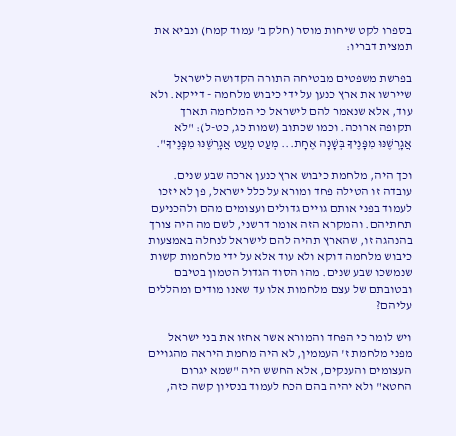בספרו לקט שיחות מוסר (חלק ב' עמוד קמח) ונביא את תמצית דבריו:

בפרשת משפטים מבטיחה התורה הקדושה לישראל שיירשו את ארץ כנען על ידי כיבוש מלחמה - דייקא. ולא עוד, אלא שנאמר להם לישראל כי המלחמה תארך תקופה ארוכה. וכמו שכתוב (שמות כג, כט-ל): "לֹא אֲגָרְשֶׁנּוּ מִפָּנֶיךָ בְּשָׁנָה אֶחָת... מְעַט מְעַט אֲגָרְשֶׁנּוּ מִפָּנֶיךָ".

וכך היה, מלחמת כיבוש ארץ כנען ארכה שבע שנים. עובדה זו הטילה פחד ומורא על כלל ישראל, פן לא יזכו לעמוד בפני אותם גויים גדולים ועצומים מהם ולהכניעם תחתיהם. והמקרא הזה אומר דרשני, לשם מה היה צורך בהנהגה זו, שהארץ תהיה להם לישראל לנחלה באמצעות כיבוש מלחמה דוקא ולא עוד אלא על ידי מלחמות קשות שנמשכו שבע שנים. מהו הסוד הגדול הטמון בטיבם ובטובתם של עצם מלחמות אלו עד שאנו מודים ומהללים עליהם?

ויש לומר כי הפחד והמורא אשר אחזו את בני ישראל מפני מלחמת ז' העממין, לא היה מחמת היראה מהגויים העצומים והענקים, אלא החשש היה "שמא יגרום החטא" ולא יהיה בהם הכח לעמוד בנסיון קשה כזה,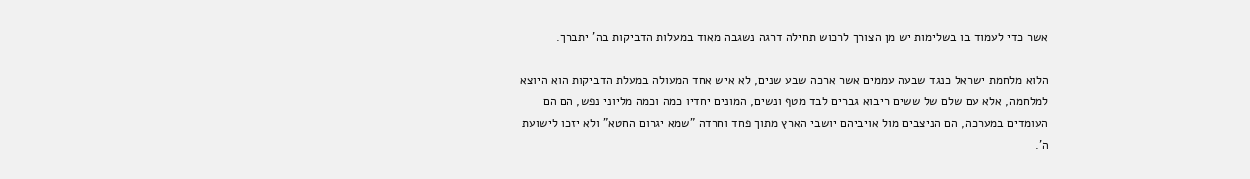אשר כדי לעמוד בו בשלימות יש מן הצורך לרכוש תחילה דרגה נשגבה מאוד במעלות הדביקות בה' יתברך.

הלוא מלחמת ישראל כנגד שבעה עממים אשר ארכה שבע שנים, לא איש אחד המעולה במעלת הדביקות הוא היוצא למלחמה, אלא עם שלם של ששים ריבוא גברים לבד מטף ונשים, המונים יחדיו כמה וכמה מליוני נפש, הם הם העומדים במערכה, הם הניצבים מול אויביהם יושבי הארץ מתוך פחד וחרדה "שמא יגרום החטא" ולא יזכו לישועת ה'.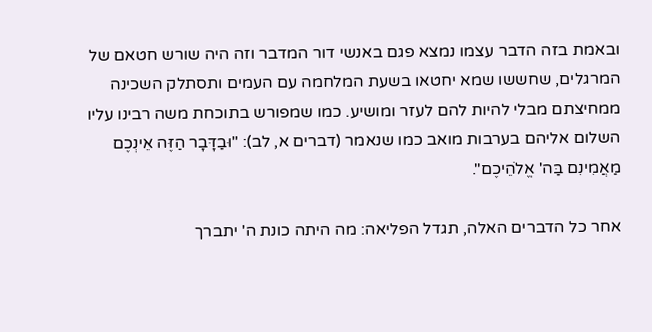ובאמת בזה הדבר עצמו נמצא פגם באנשי דור המדבר וזה היה שורש חטאם של המרגלים, שחששו שמא יחטאו בשעת המלחמה עם העמים ותסתלק השכינה ממחיצתם מבלי להיות להם לעזר ומושיע. כמו שמפורש בתוכחת משה רבינו עליו השלום אליהם בערבות מואב כמו שנאמר (דברים א, לב): "וּבַדָּבָר הַזֶּה אֵינְכֶם מַאֲמִינִם בַּה' אֱלֹהֵיכֶם".

אחר כל הדברים האלה, תגדל הפליאה: מה היתה כונת ה' יתברך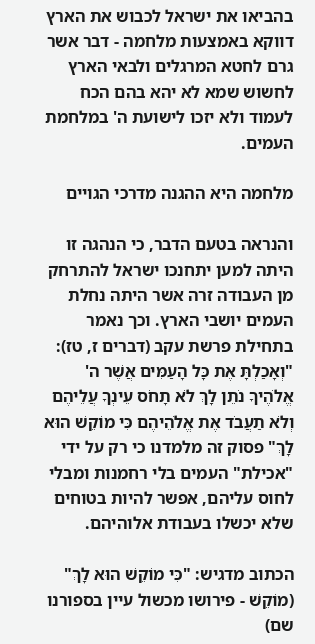בהביאו את ישראל לכבוש את הארץ דווקא באמצעות מלחמה - דבר אשר גרם לחטא המרגלים ולבאי הארץ לחשוש שמא לא יהא בהם הכח לעמוד ולא יזכו לישועת ה' במלחמת העמים.

מלחמה היא ההגנה מדרכי הגויים

והנראה בטעם הדבר, כי הנהגה זו היתה למען יתחנכו ישראל להתרחק מן העבודה זרה אשר היתה נחלת העמים יושבי הארץ. וכך נאמר בתחילת פרשת עקב (דברים ז, טז): "וְאָכַלְתָּ אֶת כָּל הָעַמִּים אֲשֶׁר ה' אֱלֹהֶיךָ נֹתֵן לָךְ לֹא תָחֹס עֵינְךָ עֲלֵיהֶם וְלֹא תַעֲבֹד אֶת אֱלֹהֵיהֶם כִּי מוֹקֵשׁ הוּא לָךְ" פסוק זה מלמדנו כי רק על ידי "אכילת" העמים בלי רחמנות ומבלי לחוס עליהם, אפשר להיות בטוחים שלא יכשלו בעבודת אלוהיהם.

הכתוב מדגיש: "כִּי מוֹקֵשׁ הוּא לָךְ" (מוֹקֵשׁ - פירושו מכשול עיין בספורנו שם)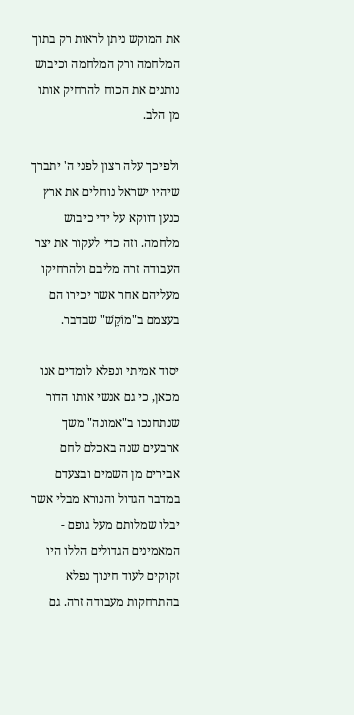את המוקש ניתן לראות רק בתוך המלחמה ורק המלחמה וכיבוש נותנים את הכוח להרחיק אותו מן הלב.

ולפיכך עלה רצון לפני ה' יתברך שיהיו ישראל נוחלים את ארץ כנען דווקא על ידי כיבוש מלחמה. וזה כדי לעקור את יצר העבודה זרה מליבם ולהרחיקו מעליהם אחר אשר יכירו הם בעצמם ב"מוֹקֵשׁ" שבדבר.

יסוד אמיתי ונפלא לומדים אנו מכאן, כי גם אנשי אותו הדור שנתחנכו ב"אמונה" משך ארבעים שנה באכלם לחם אבירים מן השמים ובצעדם במדבר הגדול והנורא מבלי אשר יבלו שמלותם מעל גופם - המאמינים הגדולים הללו היו זקוקים לעוד חינוך נפלא בהתרחקות מעבודה זרה. גם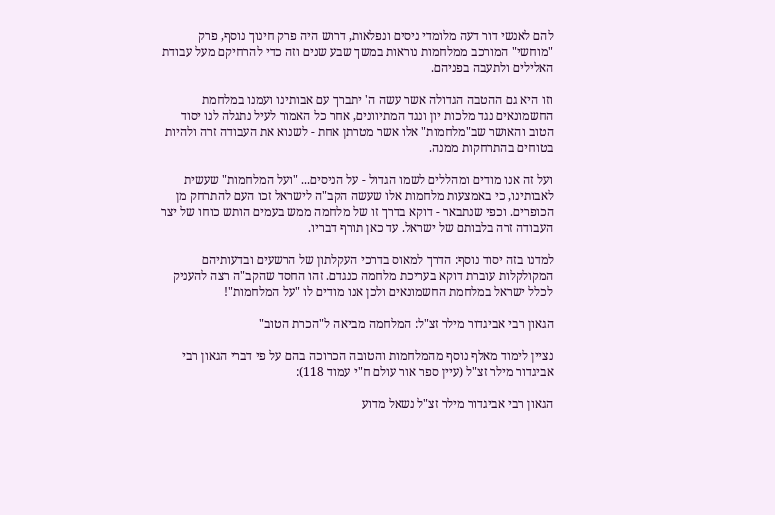להם לאנשי דור דעה מלומדי ניסים ונפלאות, דרוש היה פרק חינוך נוסף, פרק "מוחשי" המורכב ממלחמות נוראות במשך שבע שנים וזה כדי להרחיקם מעל עבודת האלילים ולתעבה בפניהם.

וזו היא גם ההטבה הגדולה אשר עשה ה' יתברך עם אבותינו ועמנו במלחמת החשמונאים נגד מלכות יון ונגד המתיוונים, אחר כל האמור לעיל נתגלה לנו יסוד הטוב והאושר שב"מלחמות" אלו אשר מטרתן אחת - לשנוא את העבודה זרה ולהיות בטוחים בהתרחקות ממנה.

ועל זה אנו מודים ומהללים לשמו הגדול - על הניסים... "ועל המלחמות" שעשית לאבותינו, כי באמצעות מלחמות אלו שעשה הקב"ה לישראל זכו העם להתרחק מן הכופרים. וכפי שנתבאר - דוקא בדרך זו של מלחמה ממש בעמים הותש כוחו של יצר העבודה זרה בלבותם של ישראל. עד כאן תורף דבריו.

למדנו בזה יסוד נוסף: הדרך למאוס בדרכי העקלתון של הרשעים ובדעותיהם המקולקלות עוברת דוקא בעריכת מלחמה כנגדם. זהו החסד שהקב"ה רצה להעניק לכלל ישראל במלחמת החשמונאים ולכן אנו מודים לו "על המלחמות"!

הגאון רבי אביגדור מילר זצ"ל: המלחמה מביאה ל"הכרת הטוב"

נציין לימוד מאלף נוסף מהמלחמות והטובה הכרוכה בהם על פי דברי הגאון רבי אביגדור מילר זצ"ל (עיין ספר אור עולם ח"י עמוד 118):

הגאון רבי אביגדור מילר זצ"ל נשאל מדוע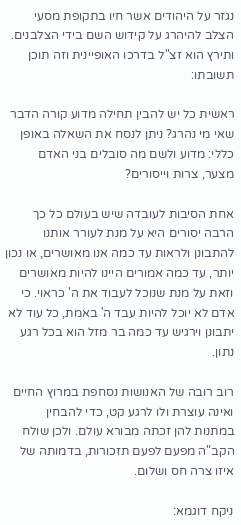נגזר על היהודים אשר חיו בתקופת מסעי הצלב להיהרג על קידוש השם בידי הצלבנים. ותירץ הוא זצ"ל בדרכו האופיינית וזה תוכן תשובתו:

ראשית כל יש להבין תחילה מדוע קורה הדבר שאי מי נהרג? ניתן לנסח את השאלה באופן כללי: מדוע ולשם מה סובלים בני האדם מצער, צרות וייסורים?

אחת הסיבות לעובדה שיש בעולם כל כך הרבה יסורים היא על מנת לעורר אותנו להתבונן ולראות עד כמה אנו מאושרים, או נכון יותר, עד כמה אמורים היינו להיות מאושרים וזאת על מנת שנוכל לעבוד את ה' כראוי. כי אדם לא יוכל להיות עבד ה' באמת, כל עוד לא יתבונן וירגיש עד כמה בר מזל הוא בכל רגע נתון.

רוב רובה של האנושות נסחפת במרוץ החיים ואינה עוצרת ולו לרגע קט, כדי להבחין במתנות להן זכתה מבורא עולם. ולכן שולח הקב"ה מפעם לפעם תזכורות, בדמותה של איזו צרה חס ושלום.

ניקח דוגמא: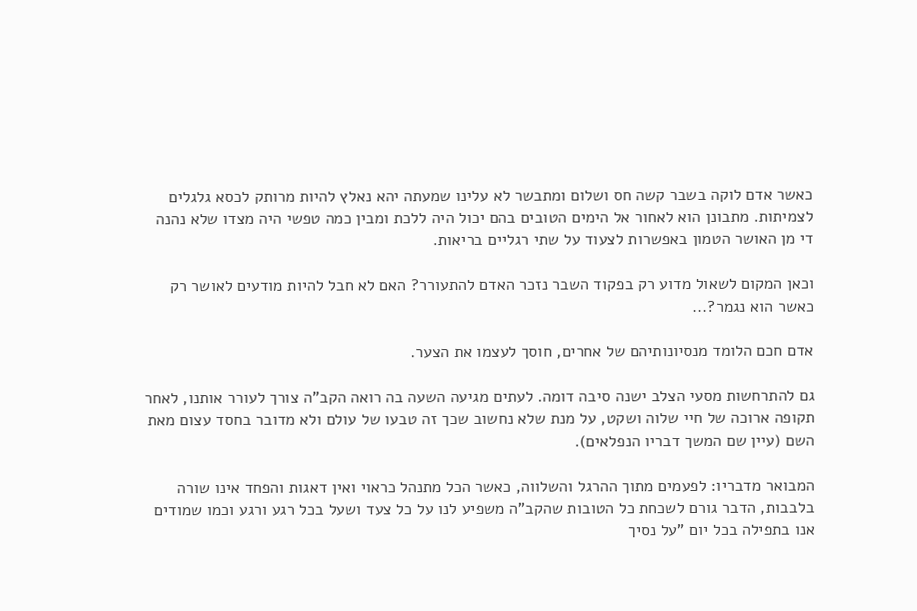כאשר אדם לוקה בשבר קשה חס ושלום ומתבשר לא עלינו שמעתה יהא נאלץ להיות מרותק לכסא גלגלים לצמיתות. מתבונן הוא לאחור אל הימים הטובים בהם יכול היה ללכת ומבין כמה טפשי היה מצדו שלא נהנה די מן האושר הטמון באפשרות לצעוד על שתי רגליים בריאות.

וכאן המקום לשאול מדוע רק בפקוד השבר נזכר האדם להתעורר? האם לא חבל להיות מודעים לאושר רק כאשר הוא נגמר?...

אדם חכם הלומד מנסיונותיהם של אחרים, חוסך לעצמו את הצער.

גם להתרחשות מסעי הצלב ישנה סיבה דומה. לעתים מגיעה השעה בה רואה הקב"ה צורך לעורר אותנו, לאחר תקופה ארוכה של חיי שלוה ושקט, על מנת שלא נחשוב שכך זה טבעו של עולם ולא מדובר בחסד עצום מאת השם (עיין שם המשך דבריו הנפלאים).

המבואר מדבריו: לפעמים מתוך ההרגל והשלווה, כאשר הכל מתנהל כראוי ואין דאגות והפחד אינו שורה בלבבות, הדבר גורם לשכחת כל הטובות שהקב"ה משפיע לנו על כל צעד ושעל בכל רגע ורגע וכמו שמודים אנו בתפילה בכל יום "על נסיך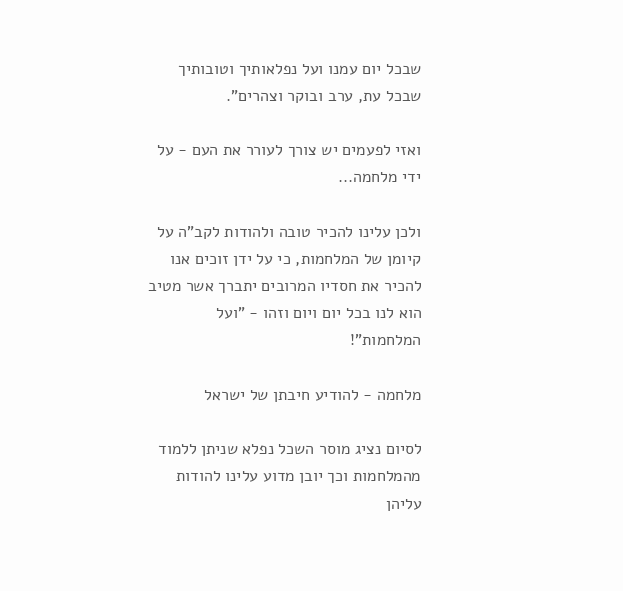שבכל יום עמנו ועל נפלאותיך וטובותיך שבכל עת, ערב ובוקר וצהרים".

ואזי לפעמים יש צורך לעורר את העם - על ידי מלחמה...

ולכן עלינו להכיר טובה ולהודות לקב"ה על קיומן של המלחמות, כי על ידן זוכים אנו להכיר את חסדיו המרובים יתברך אשר מטיב הוא לנו בכל יום ויום וזהו - "ועל המלחמות"!

מלחמה - להודיע חיבתן של ישראל

לסיום נציג מוסר השכל נפלא שניתן ללמוד מהמלחמות וכך יובן מדוע עלינו להודות עליהן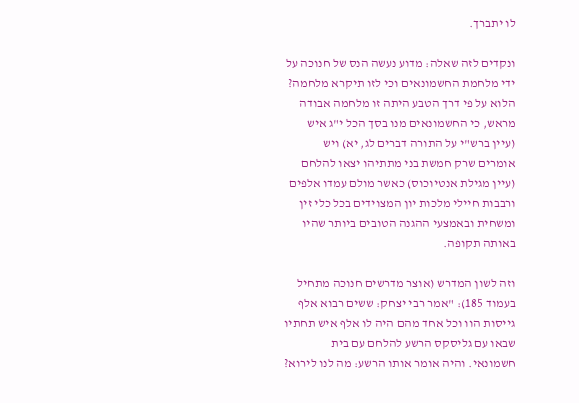לו יתברך.

ונקדים לזה שאלה: מדוע נעשה הנס של חנוכה על ידי מלחמת החשמונאים וכי לזו תיקרא מלחמה? הלוא על פי דרך הטבע היתה זו מלחמה אבודה מראש, כי החשמונאים מנו בסך הכל י"ג איש (עיין ברש"י על התורה דברים לג, יא) ויש אומרים שרק חמשת בני מתתיהו יצאו להלחם (עיין מגילת אנטיוכוס) כאשר מולם עמדו אלפים ורבבות חיילי מלכות יון המצוידים בכל כלי זין ומשחית ובאמצעי ההגנה הטובים ביותר שהיו באותה תקופה.

וזה לשון המדרש (אוצר מדרשים חנוכה מתחיל בעמוד 185): "אמר רבי יצחק: ששים רבוא אלף גייסות הוו וכל אחד מהם היה לו אלף איש תחתיו שבאו עם גליסקס הרשע להלחם עם בית חשמונאי. והיה אומר אותו הרשע: מה לנו לירוא?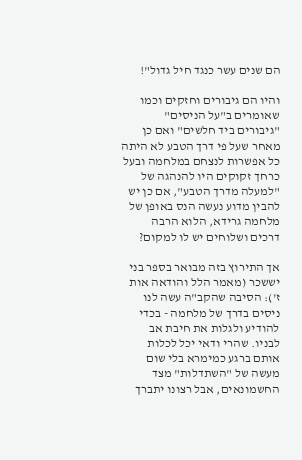הם שנים עשר כנגד חיל גדול"!

והיו הם גיבורים וחזקים וכמו שאומרים ב"על הניסים" "גיבורים ביד חלשים" ואם כן מאחר שעל פי דרך הטבע לא היתה כל אפשרות לנצחם במלחמה ובעל כרחך זקוקים היו להנהגה של "למעלה מדרך הטבע", אם כן יש להבין מדוע נעשה הנס באופן של מלחמה גרידא, הלוא הרבה דרכים ושלוחים יש לו למקום?

אך התירוץ בזה מבואר בספר בני יששכר (מאמר הלל והודאה אות ז'): הסיבה שהקב"ה עשה לנו ניסים בדרך של מלחמה - בכדי להודיע ולגלות את חיבת אב לבניו. שהרי ודאי יכל לכלות אותם ברגע כמימרא בלי שום מעשה של "השתדלות" מצד החשמונאים, אבל רצונו יתברך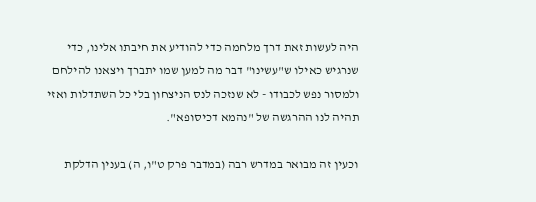היה לעשות זאת דרך מלחמה כדי להודיע את חיבתו אלינו, כדי שנרגיש כאילו ש"עשינו" דבר מה למען שמו יתברך ויצאנו להילחם ולמסור נפש לכבודו - לא שנזכה לנס הניצחון בלי כל השתדלות ואזי תהיה לנו ההרגשה של "נהמא דכיסופא".

וכעין זה מבואר במדרש רבה (במדבר פרק ט"ו, ה) בענין הדלקת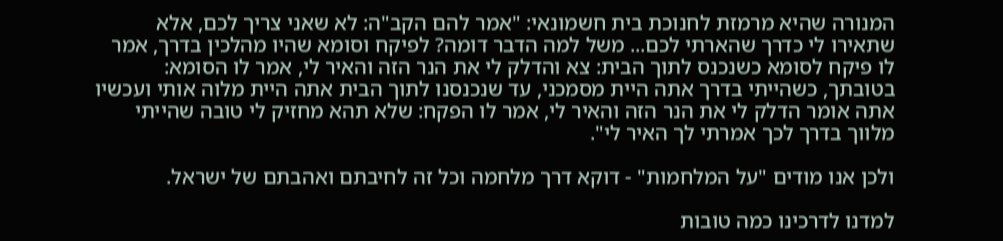המנורה שהיא מרמזת לחנוכת בית חשמונאי: "אמר להם הקב"ה: לא שאני צריך לכם, אלא שתאירו לי כדרך שהארתי לכם... משל למה הדבר דומה? לפיקח וסומא שהיו מהלכין בדרך, אמר לו פיקח לסומא כשנכנס לתוך הבית: צא והדלק לי את הנר הזה והאיר לי, אמר לו הסומא: בטובתך, כשהייתי בדרך אתה היית מסמכני, עד שנכנסנו לתוך הבית אתה היית מלוה אותי ועכשיו אתה אומר הדלק לי את הנר הזה והאיר לי, אמר לו הפקח: שלא תהא מחזיק לי טובה שהייתי מלווך בדרך לכך אמרתי לך האיר לי".

ולכן אנו מודים "על המלחמות" - דוקא דרך מלחמה וכל זה לחיבתם ואהבתם של ישראל.

למדנו לדרכינו כמה טובות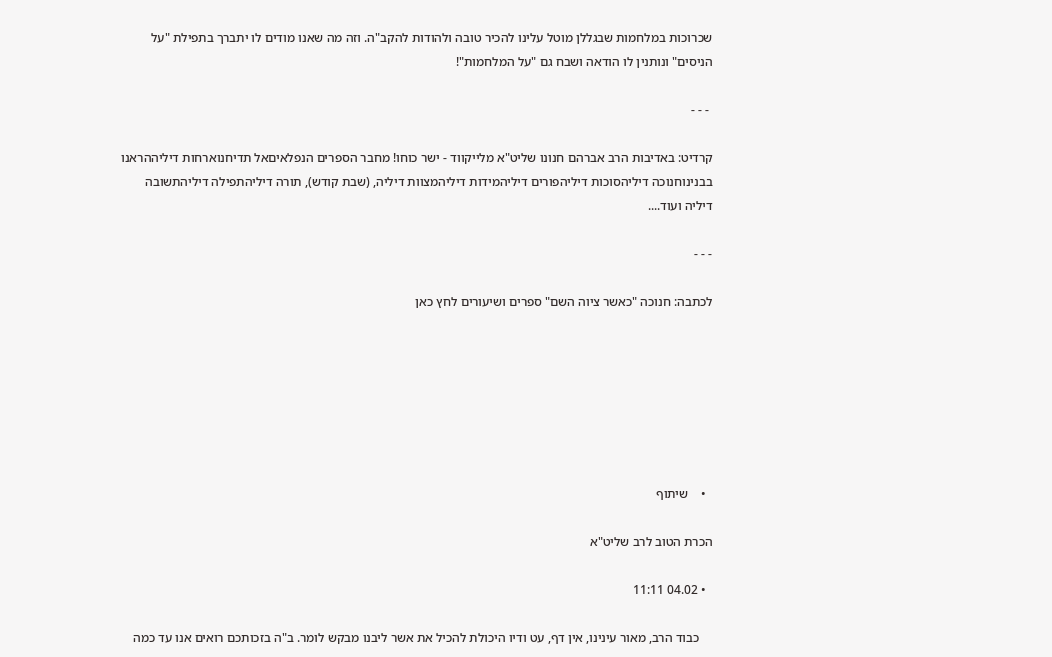שכרוכות במלחמות שבגללן מוטל עלינו להכיר טובה ולהודות להקב"ה. וזה מה שאנו מודים לו יתברך בתפילת "על הניסים" ונותנין לו הודאה ושבח גם "על המלחמות"!

 - - -

קרדיט: באדיבות הרב אברהם חנונו שליט"א מלייקווד - ישר כוחו! מחבר הספרים הנפלאיםאל תדיחנוארחות דיליההראנו בבנינוחנוכה דיליהסוכות דיליהפורים דיליהמידות דיליהמצוות דיליה, (שבת קודש), תורה דיליהתפילה דיליהתשובה דיליה ועוד....

- - -

לכתבה: חנוכה "כאשר ציוה השם" ספרים ושיעורים לחץ כאן







  •    שיתוף

הכרת הטוב לרב שליט"א

  • 04.02 11:11

    כבוד הרב, מאור עינינו, אין דף, עט ודיו היכולת להכיל את אשר ליבנו מבקש לומר. ב"ה בזכותכם רואים אנו עד כמה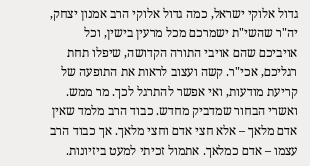גדול אלוקי ישראל, כמה גדול אלוקי הרב אמנון יצחק, יה"ר שהשי"ת ישמרכם מכל מרעין בישין, וכל אויביכם שהם אויבי התורה הקדושה, שיפלו תחת רגליכם, אכי"ר. קשה ועצוב לראות את התופעה של קריעת מודעות, ואי אפשר להתרגל לכך. מר ממש. ואשרי הבחור שמדביק מחדש. כבוד הרב מלמד שאין אדם מלאך – אלא חצי אדם וחצי מלאך. אך כבוד הרב עצמו – אדם כמלאך. אתמול זכיתי למעט ביזיונות.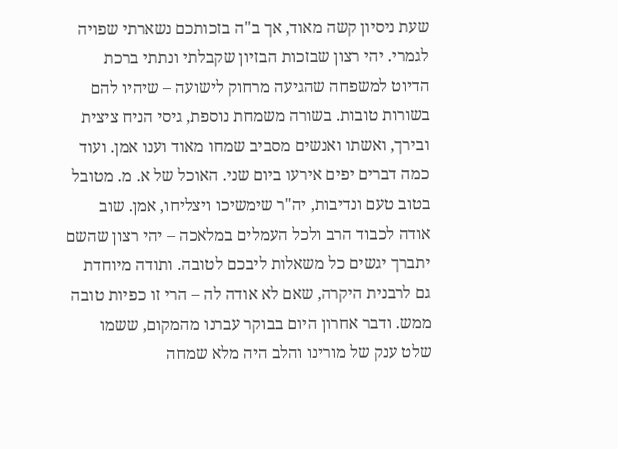שעת ניסיון קשה מאוד, אך ב"ה בזכותכם נשארתי שפויה לגמרי. יהי רצון שבזכות הבזיון שקבלתי ונתתי ברכת הדיוט למשפחה שהגיעה מרחוק לישועה – שיהיו להם בשורות טובות. בשורה משמחת נוספת, גיסי הניח ציצית ובירך, ואשתו ואנשים מסביב שמחו מאוד וענו אמן. ועוד כמה דברים יפים אירעו ביום שני. האוכל של א. מ. מטובל בטוב טעם ונדיבות, יה"ר שימשיכו ויצליחו, אמן. שוב אודה לכבוד הרב ולכל העמלים במלאכה – יהי רצון שהשם יתברך יגשים כל משאלות ליבכם לטובה. ותודה מיוחדת גם לרבנית היקרה, שאם לא אודה לה – הרי זו כפיות טובה ממש. ודבר אחרון היום בבוקר עברנו מהמקום, ששמו שלט ענק של מורינו והלב היה מלא שמחה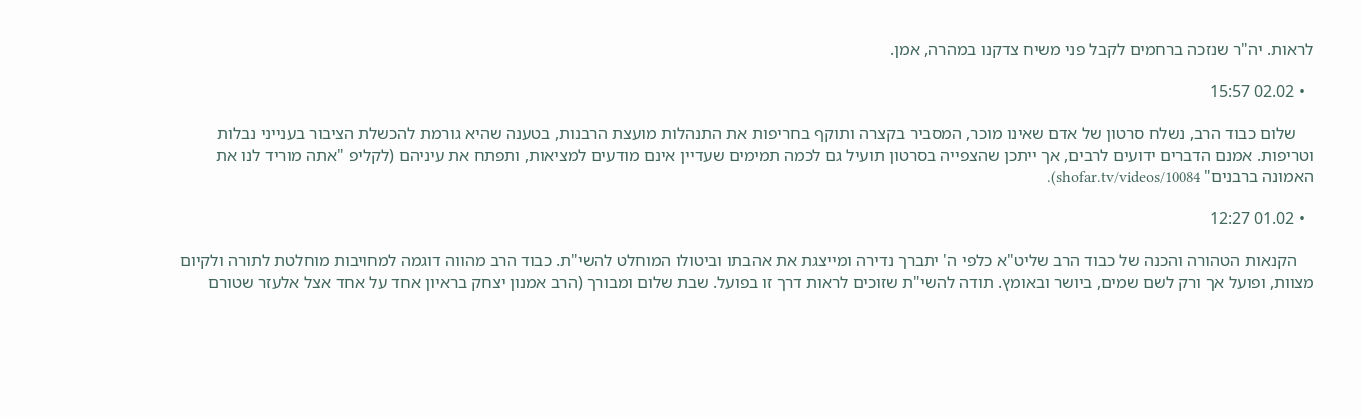לראות. יה"ר שנזכה ברחמים לקבל פני משיח צדקנו במהרה, אמן.

  • 02.02 15:57

    שלום כבוד הרב, נשלח סרטון של אדם שאינו מוכר, המסביר בקצרה ותוקף בחריפות את התנהלות מועצת הרבנות, בטענה שהיא גורמת להכשלת הציבור בענייני נבלות וטריפות. אמנם הדברים ידועים לרבים, אך ייתכן שהצפייה בסרטון תועיל גם לכמה תמימים שעדיין אינם מודעים למציאות, ותפתח את עיניהם (לקליפ "אתה מוריד לנו את האמונה ברבנים" shofar.tv/videos/10084).

  • 01.02 12:27

    הקנאות הטהורה והכנה של כבוד הרב שליט"א כלפי ה' יתברך נדירה ומייצגת את אהבתו וביטולו המוחלט להשי"ת. כבוד הרב מהווה דוגמה למחויבות מוחלטת לתורה ולקיום מצוות, ופועל אך ורק לשם שמים, ביושר ובאומץ. תודה להשי"ת שזוכים לראות דרך זו בפועל. שבת שלום ומבורך (הרב אמנון יצחק בראיון אחד על אחד אצל אלעזר שטורם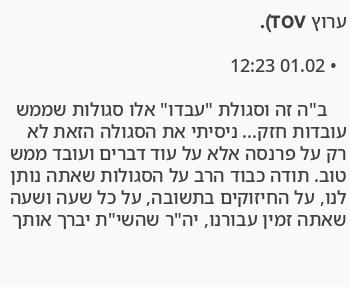ערוץ TOV).

  • 01.02 12:23

    ב"ה זה וסגולת "עבדו" אלו סגולות שממש עובדות חזק... ניסיתי את הסגולה הזאת לא רק על פרנסה אלא על עוד דברים ועובד ממש טוב. תודה כבוד הרב על הסגולות שאתה נותן לנו, על החיזוקים בתשובה, על כל שעה ושעה שאתה זמין עבורנו, יה"ר שהשי"ת יברך אותך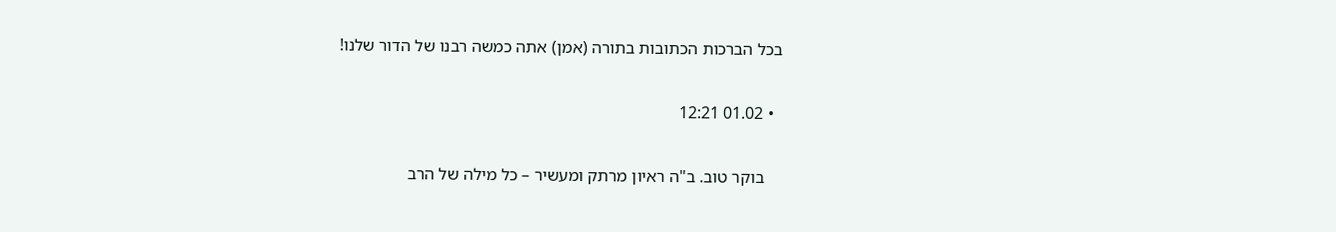בכל הברכות הכתובות בתורה (אמן) אתה כמשה רבנו של הדור שלנו!

  • 01.02 12:21

    בוקר טוב. ב"ה ראיון מרתק ומעשיר – כל מילה של הרב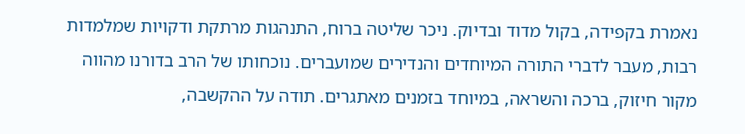נאמרת בקפידה, בקול מדוד ובדיוק. ניכר שליטה ברוח, התנהגות מרתקת ודקויות שמלמדות רבות, מעבר לדברי התורה המיוחדים והנדירים שמועברים. נוכחותו של הרב בדורנו מהווה מקור חיזוק, ברכה והשראה, במיוחד בזמנים מאתגרים. תודה על ההקשבה,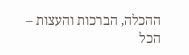ההכלה, הברכות והעצות – הכל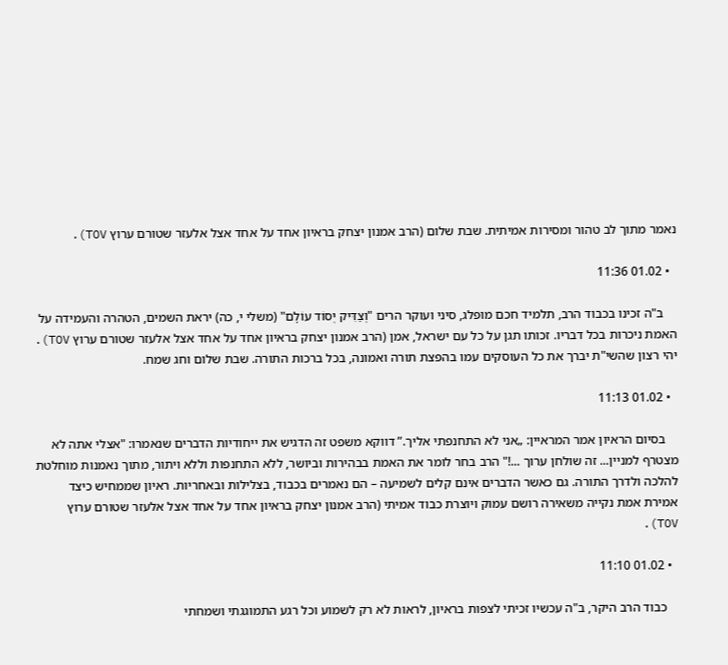נאמר מתוך לב טהור ומסירות אמיתית. שבת שלום (הרב אמנון יצחק בראיון אחד על אחד אצל אלעזר שטורם ערוץ TOV).

  • 01.02 11:36

    ב"ה זכינו בכבוד הרב, תלמיד חכם מופלג, סיני ועוקר הרים "וְצַדִּיק יְסוֹד עוֹלָם" (משלי י, כה) יראת השמים, הטהרה והעמידה על האמת ניכרות בכל דבריו. זכותו תגן על כל עם ישראל, אמן (הרב אמנון יצחק בראיון אחד על אחד אצל אלעזר שטורם ערוץ TOV). יהי רצון שהשי"ת יברך את כל העוסקים עמו בהפצת תורה ואמונה, בכל ברכות התורה. שבת שלום וחג שמח.

  • 01.02 11:13

    בסיום הראיון אמר המראיין: „אני לא התחנפתי אליך.” דווקא משפט זה הדגיש את ייחודיות הדברים שנאמרו: "אצלי אתה לא מצטרף למניין... זה שולחן ערוך ...!" הרב בחר לומר את האמת בבהירות וביושר, ללא התחנפות וללא ויתור, מתוך נאמנות מוחלטת להלכה ולדרך התורה. גם כאשר הדברים אינם קלים לשמיעה – הם נאמרים בכבוד, בצלילות ובאחריות. ראיון שממחיש כיצד אמירת אמת נקייה משאירה רושם עמוק ויוצרת כבוד אמיתי (הרב אמנון יצחק בראיון אחד על אחד אצל אלעזר שטורם ערוץ TOV).

  • 01.02 11:10

    כבוד הרב היקר, ב"ה עכשיו זכיתי לצפות בראיון, לראות לא רק לשמוע וכל רגע התמוגגתי ושמחתי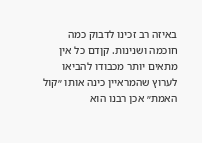באיזה רב זכינו לדבוק כמה חוכמה ושנינות. קןדם כל אין מתאים יותר מכבודו להביאו לערוץ שהמראיין כינה אותו ״קול האמת״ אכן רבנו הוא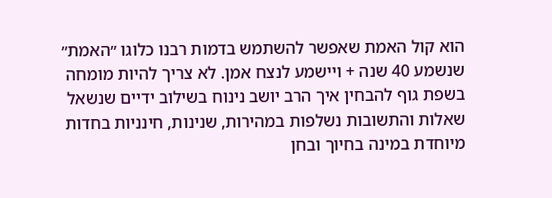הוא קול האמת שאפשר להשתמש בדמות רבנו כלוגו ״האמת״ שנשמע 40 שנה + ויישמע לנצח אמן. לא צריך להיות מומחה בשפת גוף להבחין איך הרב יושב נינוח בשילוב ידיים שנשאל שאלות והתשובות נשלפות במהירות, שנינות, חינניות בחדות מיוחדת במינה בחיוך ובחן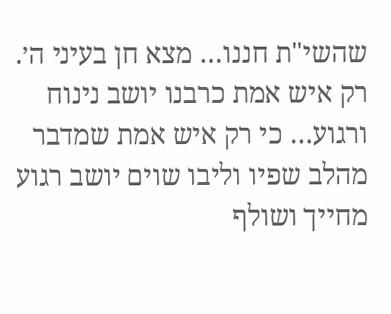שהשי"ת חננו… מצא חן בעיני ה׳. רק איש אמת כרבנו יושב נינוח ורגוע… כי רק איש אמת שמדבר מהלב שפיו וליבו שוים יושב רגוע מחייך ושולף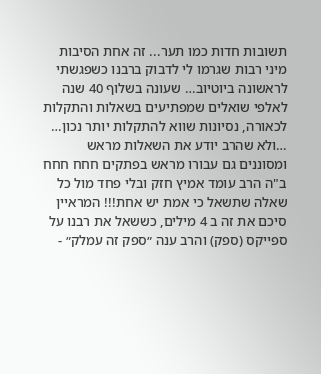תשובות חדות כמו תער... זה אחת הסיבות מיני רבות שגרמו לי לדבוק ברבנו כשפגשתי לראשונה ביוטיוב… שעונה בשלוף 40 שנה לאלפי שואלים שמפתיעים בשאלות והתקלות לכאורה, נסיונות שווא להתקלות יותר נכון… …ולא שהרב יודע את השאלות מראש ומסוננים גם עבורו מראש בפתקים חחח חחח ב"ה הרב עומד אמיץ חזק ובלי פחד מול כל שאלה שתשאל כי אמת יש אחת!!! המראיין סיכם את זה ב 4 מילים, כששאל את רבנו על ספייקס (ספק) והרב ענה ״ספק זה עמלק״ -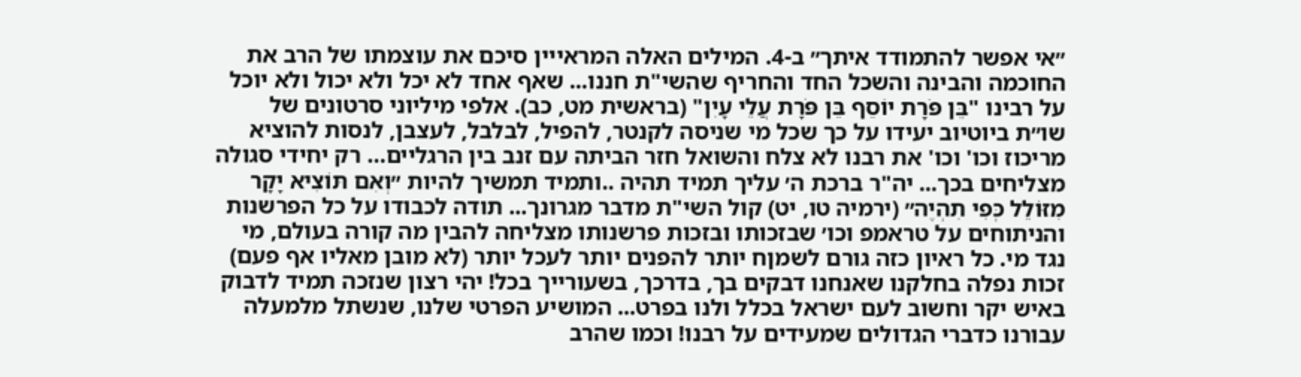״אי אפשר להתמודד איתך״ ב-4. המילים האלה המראייין סיכם את עוצמתו של הרב את החוכמה והבינה והשכל החד והחריף שהשי"ת חננו... שאף אחד לא יכל ולא יכול ולא יוכל על רבינו "בֵּן פֹּרָת יוֹסֵף בֵּן פֹּרָת עֲלֵי עָיִן" (בראשית מט, כב). אלפי מיליוני סרטונים של שו״ת ביוטיוב יעידו על כך שכל מי שניסה לקנטר, להפיל, לבלבל, לעצבן, לנסות להוציא מריכוז וכו' וכו' את רבנו לא צלח והשואל חזר הביתה עם זנב בין הרגליים… רק יחידי סגולה מצליחים בכך... יה"ר ברכת ה׳ עליך תמיד תהיה ..ותמיד תמשיך להיות ״וְאִם תּוֹצִיא יָקָר מִזּוֹלֵל כְּפִי תִהְיֶה״ (ירמיה טו, יט) קול השי"ת מדבר מגרונך... תודה לכבודו על כל הפרשנות והניתוחים על טראמפ וכו׳ שבזכותו ובזכות פרשנותו מצליחה להבין מה קורה בעולם, מי נגד מי. כל ראיון כזה גורם לשמןח יותר להפנים יותר לעכל יותר (לא מובן מאליו אף פעם) זכות נפלה בחלקנו שאנחנו דבקים בך, בדרכך, בשעורייך בכל! יהי רצון שנזכה תמיד לדבוק באיש יקר וחשוב לעם ישראל בכלל ולנו בפרט... המושיע הפרטי שלנו, שנשתל מלמעלה עבורנו כדברי הגדולים שמעידים על רבנו! וכמו שהרב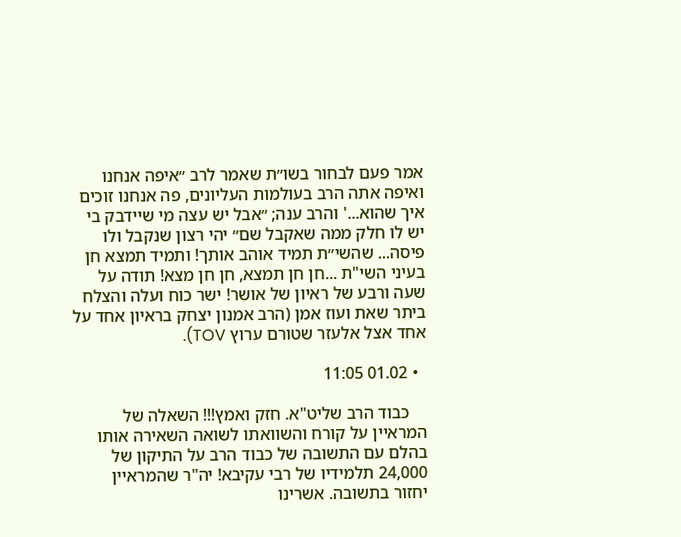אמר פעם לבחור בשו״ת שאמר לרב ״איפה אנחנו ואיפה אתה הרב בעולמות העליונים, פה אנחנו זוכים איך שהוא...' והרב ענה; ״אבל יש עצה מי שיידבק בי יש לו חלק ממה שאקבל שם״ יהי רצון שנקבל ולו פיסה... שהשי״ת תמיד אוהב אותך! ותמיד תמצא חן בעיני השי"ת ...חן חן תמצא, חן חן מצא! תודה על שעה ורבע של ראיון של אושר! ישר כוח ועלה והצלח ביתר שאת ועוז אמן (הרב אמנון יצחק בראיון אחד על אחד אצל אלעזר שטורם ערוץ TOV).

  • 01.02 11:05

    כבוד הרב שליט"א. חזק ואמץ!!! השאלה של המראיין על קורח והשוואתו לשואה השאירה אותו בהלם עם התשובה של כבוד הרב על התיקון של 24,000 תלמידיו של רבי עקיבא! יה"ר שהמראיין יחזור בתשובה. אשרינו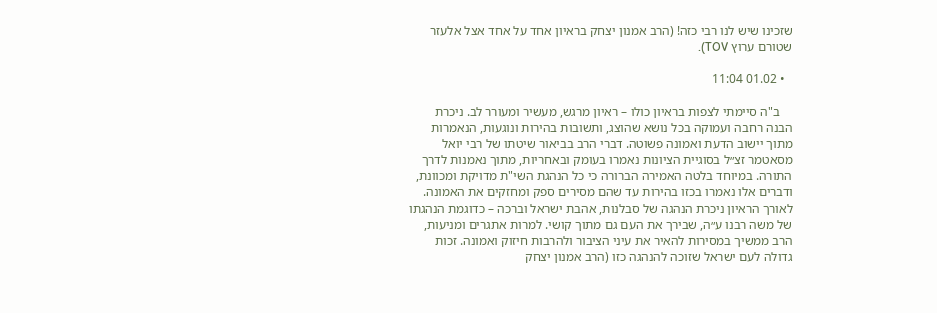שזכינו שיש לנו רבי כזה! (הרב אמנון יצחק בראיון אחד על אחד אצל אלעזר שטורם ערוץ TOV).

  • 01.02 11:04

    ב"ה סיימתי לצפות בראיון כולו – ראיון מרגש, מעשיר ומעורר לב. ניכרת הבנה רחבה ועמוקה בכל נושא שהוצג, ותשובות בהירות ונוגעות, הנאמרות מתוך יישוב הדעת ואמונה פשוטה. דברי הרב בביאור שיטתו של רבי יואל מסאטמר זצ״ל בסוגיית הציונות נאמרו בעומק ובאחריות, מתוך נאמנות לדרך התורה. במיוחד בלטה האמירה הברורה כי כל הנהגת השי"ת מדויקת ומכוונת, ודברים אלו נאמרו בכזו בהירות עד שהם מסירים ספק ומחזקים את האמונה. לאורך הראיון ניכרת הנהגה של סבלנות, אהבת ישראל וברכה – כדוגמת הנהגתו של משה רבנו ע״ה, שבירך את העם גם מתוך קושי. למרות אתגרים ומניעות, הרב ממשיך במסירות להאיר את עיני הציבור ולהרבות חיזוק ואמונה. זכות גדולה לעם ישראל שזוכה להנהגה כזו (הרב אמנון יצחק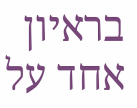בראיון אחד על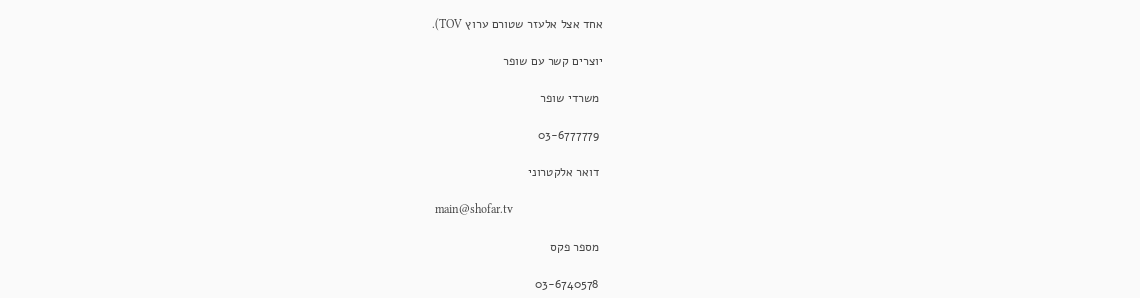אחד אצל אלעזר שטורם ערוץ TOV).

יוצרים קשר עם שופר

 משרדי שופר

 03-6777779

 דואר אלקטרוני

 main@shofar.tv

 מספר פקס

 03-6740578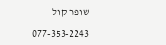שופר קול

077-353-2243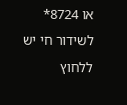או 8724*
לשידור חי יש ללחוץ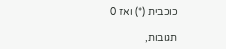כוכבית (*) ואז 0

תגובות,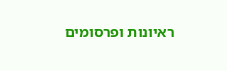ראיונות ופרסומים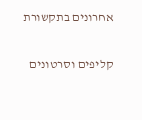אחרונים בתקשורת

קליפים וסרטונים